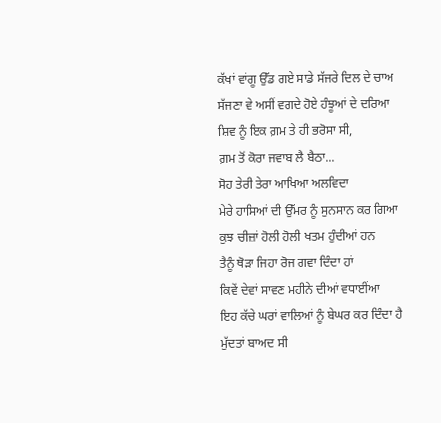ਕੱਖਾਂ ਵਾਂਗੂ ਉੱਡ ਗਏ ਸਾਡੇ ਸੱਜਰੇ ਦਿਲ ਦੇ ਚਾਅ
ਸੱਜਣਾ ਵੇ ਅਸੀਂ ਵਗਦੇ ਹੋਏ ਹੰਝੂਆਂ ਦੇ ਦਰਿਆ
ਸ਼ਿਵ ਨੂੰ ਇਕ ਗ਼ਮ ਤੇ ਹੀ ਭਰੋਸਾ ਸੀ,
ਗ਼ਮ ਤੋਂ ਕੋਰਾ ਜਵਾਬ ਲੈ ਬੈਠਾ...
ਸੋਹ ਤੇਰੀ ਤੇਰਾ ਆਖਿਆ ਅਲਵਿਦਾ
ਮੇਰੇ ਹਾਸਿਆਂ ਦੀ ਉੱਮਰ ਨੂੰ ਸੁਨਸਾਨ ਕਰ ਗਿਆ
ਕੁਝ ਚੀਜ਼ਾਂ ਹੋਲੀ ਹੋਲੀ ਖਤਮ ਹੁੰਦੀਆਂ ਹਨ
ਤੈਨੂੰ ਥੋੜਾ ਜਿਹਾ ਰੋਜ ਗਵਾ ਦਿੰਦਾ ਹਾਂ
ਕਿਵੇਂ ਦੇਵਾਂ ਸਾਵਣ ਮਹੀਨੇ ਦੀਆਂ ਵਧਾਈਂਆ
ਇਹ ਕੱਚੇ ਘਰਾਂ ਵਾਲਿਆਂ ਨੂੰ ਬੇਘਰ ਕਰ ਦਿੰਦਾ ਹੈ
ਮੁੱਦਤਾਂ ਬਾਅਦ ਸੀ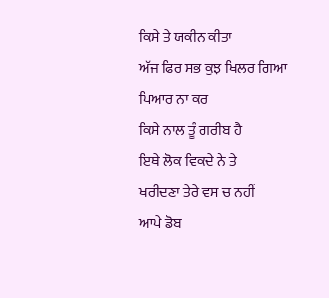ਕਿਸੇ ਤੇ ਯਕੀਨ ਕੀਤਾ
ਅੱਜ ਫਿਰ ਸਭ ਕੁਝ ਖਿਲਰ ਗਿਆ
ਪਿਆਰ ਨਾ ਕਰ
ਕਿਸੇ ਨਾਲ ਤੂੰ ਗਰੀਬ ਹੈ
ਇਥੇ ਲੋਕ ਵਿਕਦੇ ਨੇ ਤੇ
ਖਰੀਦਣਾ ਤੇਰੇ ਵਸ ਚ ਨਹੀਂ
ਆਪੇ ਡੋਬ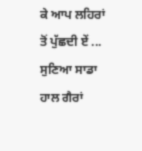ਕੇ ਆਪ ਲਹਿਰਾਂ ਤੋਂ ਪੁੱਛਦੀ ਏਂ ...
ਸੁਣਿਆ ਸਾਡਾ ਹਾਲ ਗੈਰਾਂ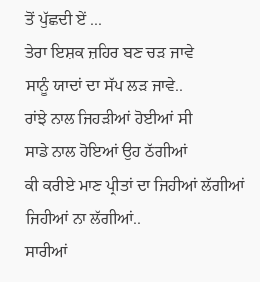ਤੋਂ ਪੁੱਛਦੀ ਏਂ ...
ਤੇਰਾ ਇਸ਼ਕ ਜ਼ਹਿਰ ਬਣ ਚੜ ਜਾਵੇ
ਸਾਨੂੰ ਯਾਦਾਂ ਦਾ ਸੱਪ ਲੜ ਜਾਵੇ..
ਰਾਂਝੇ ਨਾਲ ਜਿਹੜੀਆਂ ਹੋਈਆਂ ਸੀ
ਸਾਡੇ ਨਾਲ ਹੋਇਆਂ ਉਹ ਠੱਗੀਆਂ
ਕੀ ਕਰੀਏ ਮਾਣ ਪ੍ਰੀਤਾਂ ਦਾ ਜਿਹੀਆਂ ਲੱਗੀਆਂ ਜਿਹੀਆਂ ਨਾ ਲੱਗੀਆਂ..
ਸਾਰੀਆਂ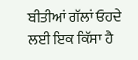ਬੀਤੀਆਂ ਗੱਲਾਂ ਓਹਦੇ ਲਈ ਇਕ ਕਿੱਸਾ ਹੈ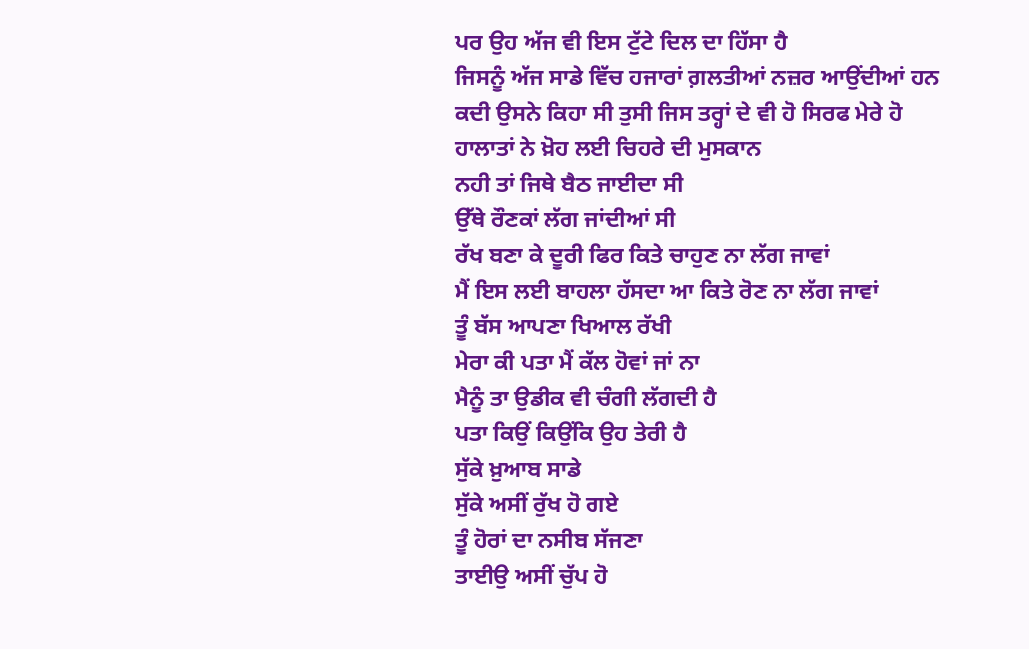ਪਰ ਉਹ ਅੱਜ ਵੀ ਇਸ ਟੁੱਟੇ ਦਿਲ ਦਾ ਹਿੱਸਾ ਹੈ
ਜਿਸਨੂੰ ਅੱਜ ਸਾਡੇ ਵਿੱਚ ਹਜਾਰਾਂ ਗ਼ਲਤੀਆਂ ਨਜ਼ਰ ਆਉਂਦੀਆਂ ਹਨ
ਕਦੀ ਉਸਨੇ ਕਿਹਾ ਸੀ ਤੁਸੀ ਜਿਸ ਤਰ੍ਹਾਂ ਦੇ ਵੀ ਹੋ ਸਿਰਫ ਮੇਰੇ ਹੋ
ਹਾਲਾਤਾਂ ਨੇ ਖ਼ੋਹ ਲਈ ਚਿਹਰੇ ਦੀ ਮੁਸਕਾਨ
ਨਹੀ ਤਾਂ ਜਿਥੇ ਬੈਠ ਜਾਈਦਾ ਸੀ
ਉੱਥੇ ਰੌਣਕਾਂ ਲੱਗ ਜਾਂਦੀਆਂ ਸੀ
ਰੱਖ ਬਣਾ ਕੇ ਦੂਰੀ ਫਿਰ ਕਿਤੇ ਚਾਹੁਣ ਨਾ ਲੱਗ ਜਾਵਾਂ
ਮੈਂ ਇਸ ਲਈ ਬਾਹਲਾ ਹੱਸਦਾ ਆ ਕਿਤੇ ਰੋਣ ਨਾ ਲੱਗ ਜਾਵਾਂ
ਤੂੰ ਬੱਸ ਆਪਣਾ ਖਿਆਲ ਰੱਖੀ
ਮੇਰਾ ਕੀ ਪਤਾ ਮੈਂ ਕੱਲ ਹੋਵਾਂ ਜਾਂ ਨਾ
ਮੈਨੂੰ ਤਾ ਉਡੀਕ ਵੀ ਚੰਗੀ ਲੱਗਦੀ ਹੈ
ਪਤਾ ਕਿਉਂ ਕਿਉਂਕਿ ਉਹ ਤੇਰੀ ਹੈ
ਸੁੱਕੇ ਖ਼ੁਆਬ ਸਾਡੇ
ਸੁੱਕੇ ਅਸੀਂ ਰੁੱਖ ਹੋ ਗਏ
ਤੂੰ ਹੋਰਾਂ ਦਾ ਨਸੀਬ ਸੱਜਣਾ
ਤਾਈਉ ਅਸੀਂ ਚੁੱਪ ਹੋ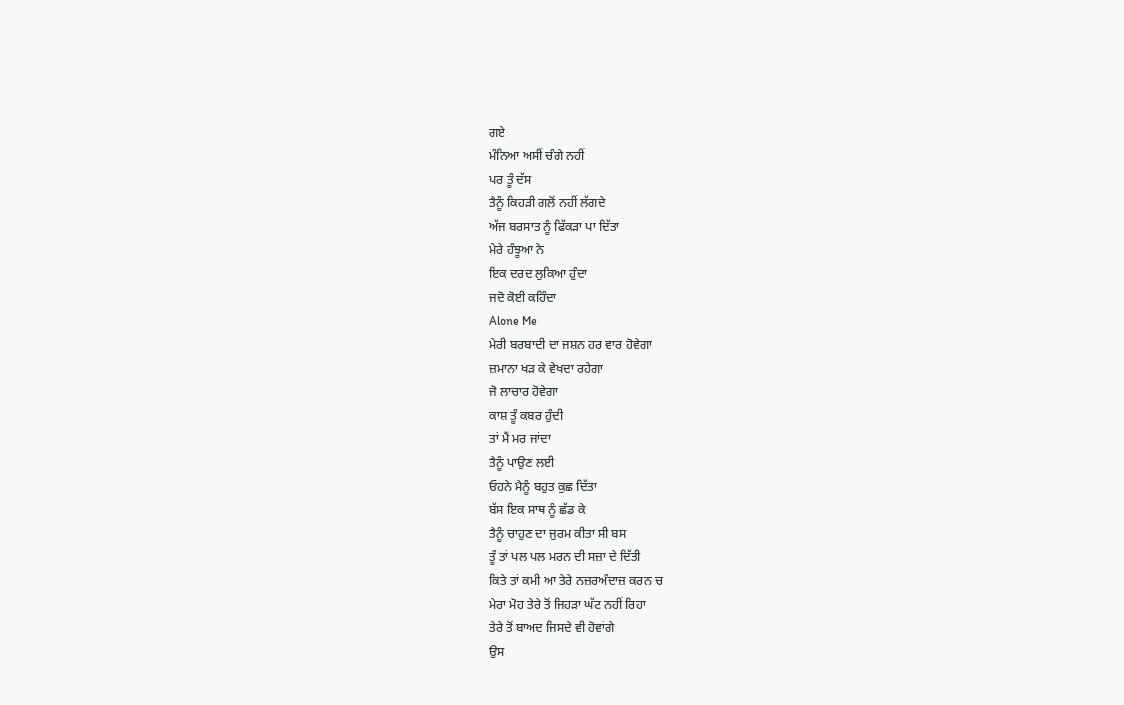ਗਏ
ਮੰਨਿਆ ਅਸੀਂ ਚੰਗੇ ਨਹੀਂ
ਪਰ ਤੂੰ ਦੱਸ
ਤੈਨੂੰ ਕਿਹੜੀ ਗਲੋਂ ਨਹੀਂ ਲੱਗਦੇ
ਅੱਜ ਬਰਸਾਤ ਨੂੰ ਫਿੱਕੜਾ ਪਾ ਦਿੱਤਾ
ਮੇਰੇ ਹੰਝੂਆ ਨੇ
ਇਕ ਦਰਦ ਲੁਕਿਆ ਹੁੰਦਾ
ਜਦੋ ਕੋਈ ਕਹਿੰਦਾ
Alone Me
ਮੇਰੀ ਬਰਬਾਦੀ ਦਾ ਜਸ਼ਨ ਹਰ ਵਾਰ ਹੋਵੇਗਾ
ਜ਼ਮਾਨਾ ਖੜ ਕੇ ਵੇਖਦਾ ਰਹੇਗਾ
ਜੋ ਲਾਚਾਰ ਹੋਵੇਗਾ
ਕਾਸ਼ ਤੂੰ ਕਬਰ ਹੁੰਦੀ
ਤਾਂ ਮੈਂ ਮਰ ਜਾਂਦਾ
ਤੈਨੂੰ ਪਾਉਣ ਲਈ
ਓਹਨੇ ਮੈਨੂੰ ਬਹੁਤ ਕੁਛ ਦਿੱਤਾ
ਬੱਸ ਇਕ ਸਾਥ ਨੂੰ ਛੱਡ ਕੇ
ਤੈਨੂੰ ਚਾਹੁਣ ਦਾ ਜੁਰਮ ਕੀਤਾ ਸੀ ਬਸ
ਤੂੰ ਤਾਂ ਪਲ ਪਲ ਮਰਨ ਦੀ ਸਜ਼ਾ ਦੇ ਦਿੱਤੀ
ਕਿਤੇ ਤਾਂ ਕਮੀ ਆ ਤੇਰੇ ਨਜ਼ਰਅੰਦਾਜ਼ ਕਰਨ ਚ
ਮੇਰਾ ਮੋਹ ਤੇਰੇ ਤੋਂ ਜਿਹੜਾ ਘੱਟ ਨਹੀਂ ਰਿਹਾ
ਤੇਰੇ ਤੋਂ ਬਾਅਦ ਜਿਸਦੇ ਵੀ ਹੋਵਾਂਗੇ
ਉਸ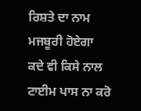ਰਿਸ਼ਤੇ ਦਾ ਨਾਮ ਮਜਬੂਰੀ ਹੋਏਗਾ
ਕਦੇ ਵੀ ਕਿਸੇ ਨਾਲ ਟਾਈਮ ਪਾਸ ਨਾ ਕਰੋ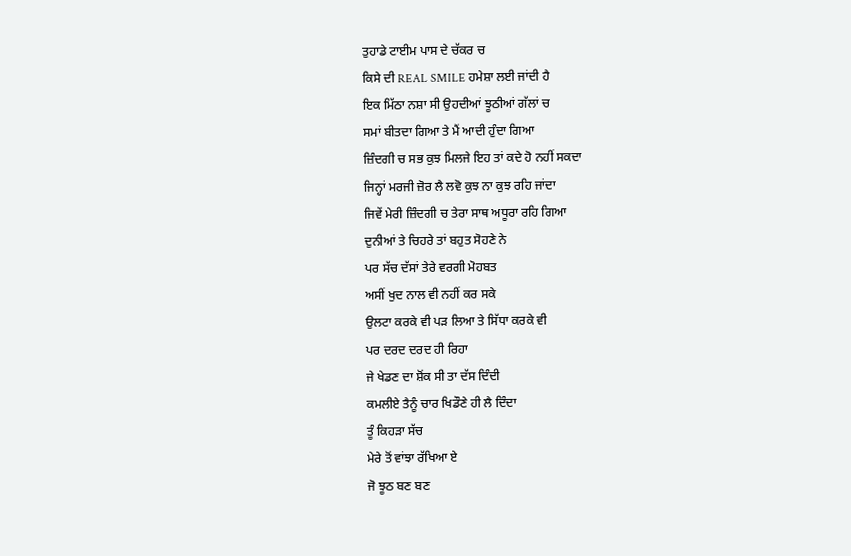ਤੁਹਾਡੇ ਟਾਈਮ ਪਾਸ ਦੇ ਚੱਕਰ ਚ
ਕਿਸੇ ਦੀ REAL SMILE ਹਮੇਸ਼ਾ ਲਈ ਜਾਂਦੀ ਹੈ
ਇਕ ਮਿੱਠਾ ਨਸ਼ਾ ਸੀ ਉਹਦੀਆਂ ਝੂਠੀਆਂ ਗੱਲਾਂ ਚ
ਸਮਾਂ ਬੀਤਦਾ ਗਿਆ ਤੇ ਮੈਂ ਆਦੀ ਹੁੰਦਾ ਗਿਆ
ਜ਼ਿੰਦਗੀ ਚ ਸਭ ਕੁਝ ਮਿਲਜੇ ਇਹ ਤਾਂ ਕਦੇ ਹੋ ਨਹੀਂ ਸਕਦਾ
ਜਿਨ੍ਹਾਂ ਮਰਜੀ ਜ਼ੋਰ ਲੈ ਲਵੋ ਕੁਝ ਨਾ ਕੁਝ ਰਹਿ ਜਾਂਦਾ
ਜਿਵੇਂ ਮੇਰੀ ਜ਼ਿੰਦਗੀ ਚ ਤੇਰਾ ਸਾਥ ਅਧੂਰਾ ਰਹਿ ਗਿਆ
ਦੁਨੀਆਂ ਤੇ ਚਿਹਰੇ ਤਾਂ ਬਹੁਤ ਸੋਹਣੇ ਨੇ
ਪਰ ਸੱਚ ਦੱਸਾਂ ਤੇਰੇ ਵਰਗੀ ਮੋਹਬਤ
ਅਸੀਂ ਖੁਦ ਨਾਲ ਵੀ ਨਹੀਂ ਕਰ ਸਕੇ
ਉਲਟਾ ਕਰਕੇ ਵੀ ਪੜ ਲਿਆ ਤੇ ਸਿੱਧਾ ਕਰਕੇ ਵੀ
ਪਰ ਦਰਦ ਦਰਦ ਹੀ ਰਿਹਾ
ਜੇ ਖੇਡਣ ਦਾ ਸ਼ੋਂਕ ਸੀ ਤਾ ਦੱਸ ਦਿੰਦੀ
ਕਮਲੀਏ ਤੈਨੂੰ ਚਾਰ ਖਿਡੌਣੇ ਹੀ ਲੈ ਦਿੰਦਾ
ਤੂੰ ਕਿਹੜਾ ਸੱਚ
ਮੇਰੇ ਤੋਂ ਵਾਂਝਾ ਰੱਖਿਆ ਏ
ਜੋ ਝੂਠ ਬਣ ਬਣ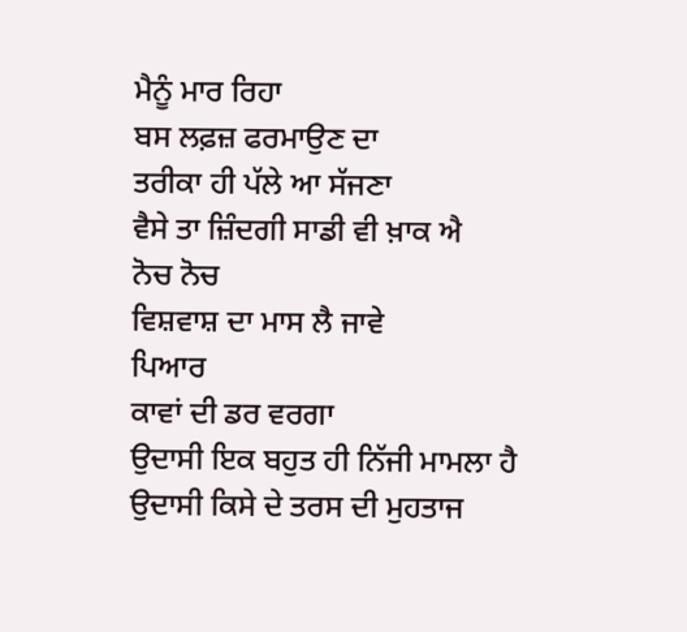ਮੈਨੂੰ ਮਾਰ ਰਿਹਾ
ਬਸ ਲਫ਼ਜ਼ ਫਰਮਾਉਣ ਦਾ
ਤਰੀਕਾ ਹੀ ਪੱਲੇ ਆ ਸੱਜਣਾ
ਵੈਸੇ ਤਾ ਜ਼ਿੰਦਗੀ ਸਾਡੀ ਵੀ ਖ਼ਾਕ ਐ
ਨੋਚ ਨੋਚ
ਵਿਸ਼ਵਾਸ਼ ਦਾ ਮਾਸ ਲੈ ਜਾਵੇ
ਪਿਆਰ
ਕਾਵਾਂ ਦੀ ਡਰ ਵਰਗਾ
ਉਦਾਸੀ ਇਕ ਬਹੁਤ ਹੀ ਨਿੱਜੀ ਮਾਮਲਾ ਹੈ
ਉਦਾਸੀ ਕਿਸੇ ਦੇ ਤਰਸ ਦੀ ਮੁਹਤਾਜ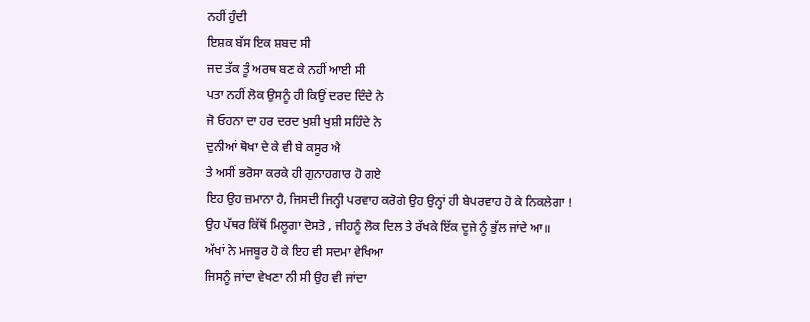ਨਹੀਂ ਹੁੰਦੀ
ਇਸ਼ਕ ਬੱਸ ਇਕ ਸ਼ਬਦ ਸੀ
ਜਦ ਤੱਕ ਤੂੰ ਅਰਥ ਬਣ ਕੇ ਨਹੀਂ ਆਈ ਸੀ
ਪਤਾ ਨਹੀਂ ਲੋਕ ਉਸਨੂੰ ਹੀ ਕਿਉਂ ਦਰਦ ਦਿੰਦੇ ਨੇ
ਜੋ ਓਹਨਾ ਦਾ ਹਰ ਦਰਦ ਖੁਸ਼ੀ ਖੁਸ਼ੀ ਸਹਿੰਦੇ ਨੇ
ਦੁਨੀਆਂ ਥੋਖਾ ਦੇ ਕੇ ਵੀ ਬੇ ਕਸੂਰ ਐ
ਤੇ ਅਸੀਂ ਭਰੋਸਾ ਕਰਕੇ ਹੀ ਗੁਨਾਹਗਾਰ ਹੋ ਗਏ
ਇਹ ਉਹ ਜ਼ਮਾਨਾ ਹੈ, ਜਿਸਦੀ ਜਿਨ੍ਹੀ ਪਰਵਾਹ ਕਰੋਗੇ ਉਹ ਉਨ੍ਹਾਂ ਹੀ ਬੇਪਰਵਾਹ ਹੋ ਕੇ ਨਿਕਲੇਗਾ !
ਉਹ ਪੱਥਰ ਕਿੱਥੋਂ ਮਿਲੂਗਾ ਦੋਸਤੋ , ਜੀਹਨੂੰ ਲੋਕ ਦਿਲ ਤੇ ਰੱਖਕੇ ਇੱਕ ਦੂਜੇ ਨੂੰ ਭੁੱਲ ਜਾਂਦੇ ਆ॥
ਅੱਖਾਂ ਨੇ ਮਜਬੂਰ ਹੋ ਕੇ ਇਹ ਵੀ ਸਦਮਾ ਵੇਖਿਆ
ਜਿਸਨੂੰ ਜਾਂਦਾ ਵੇਖਣਾ ਨੀ ਸੀ ਉਹ ਵੀ ਜਾਂਦਾ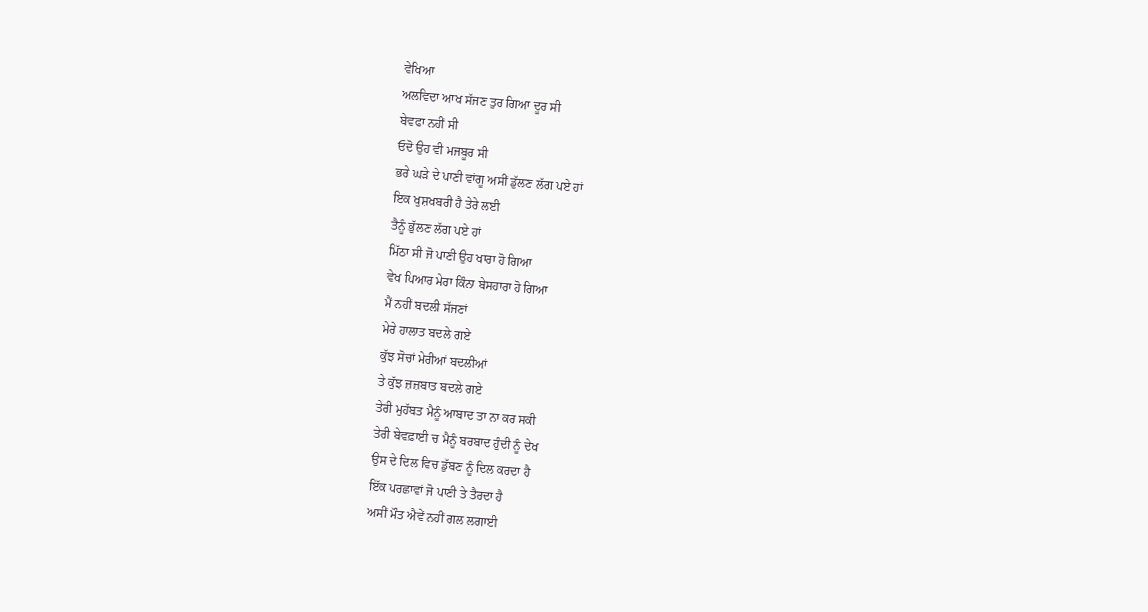ਵੇਖਿਆ
ਅਲਵਿਦਾ ਆਖ ਸੱਜਣ ਤੁਰ ਗਿਆ ਦੂਰ ਸੀ
ਬੇਵਫਾ ਨਹੀਂ ਸੀ
ਓਦੋ ਉਹ ਵੀ ਮਜਬੂਰ ਸੀ
ਭਰੇ ਘੜੇ ਦੇ ਪਾਣੀ ਵਾਂਗੂ ਅਸੀਂ ਡੁੱਲਣ ਲੱਗ ਪਏ ਹਾਂ
ਇਕ ਖੁਸ਼ਖਬਰੀ ਹੈ ਤੇਰੇ ਲਈ
ਤੈਨੂੰ ਭੁੱਲਣ ਲੱਗ ਪਏ ਹਾਂ
ਮਿੱਠਾ ਸੀ ਜੋ ਪਾਣੀ ਉਹ ਖਾਰਾ ਹੋ ਗਿਆ
ਵੇਖ ਪਿਆਰ ਮੇਰਾ ਕਿੰਨਾ ਬੇਸਹਾਰਾ ਹੋ ਗਿਆ
ਮੈਂ ਨਹੀਂ ਬਦਲੀ ਸੱਜਣਾਂ
ਮੇਰੇ ਹਾਲਾਤ ਬਦਲੇ ਗਏ
ਕੁੱਝ ਸੋਚਾਂ ਮੇਰੀਆਂ ਬਦਲੀਆਂ
ਤੇ ਕੁੱਝ ਜ਼ਜ਼ਬਾਤ ਬਦਲੇ ਗਏ
ਤੇਰੀ ਮੁਹੱਬਤ ਮੈਨੂੰ ਆਬਾਦ ਤਾ ਨਾ ਕਰ ਸਕੀ
ਤੇਰੀ ਬੇਵਫ਼ਾਈ ਚ ਮੈਨੂੰ ਬਰਬਾਦ ਹੁੰਦੀ ਨੂੰ ਦੇਖ
ਉਸ ਦੇ ਦਿਲ ਵਿਚ ਡੁੱਬਣ ਨੂੰ ਦਿਲ ਕਰਦਾ ਹੈ
ਇੱਕ ਪਰਛਾਵਾਂ ਜੋ ਪਾਣੀ ਤੇ ਤੈਰਦਾ ਹੈ
ਅਸੀਂ ਮੌਤ ਐਵੇਂ ਨਹੀਂ ਗਲ ਲਗਾਈ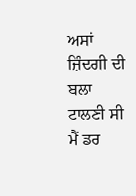ਅਸਾਂ ਜ਼ਿੰਦਗੀ ਦੀ ਬਲਾ ਟਾਲਣੀ ਸੀ
ਮੈਂ ਡਰ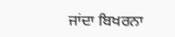ਜਾਂਦਾ ਬਿਖਰਨਾ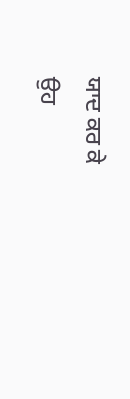ਯਾਦ ਕਰ ਕੇ
ਉਹ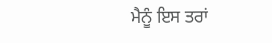ਮੈਨੂੰ ਇਸ ਤਰਾਂ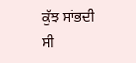ਕੁੱਝ ਸਾਂਭਦੀ ਸੀ